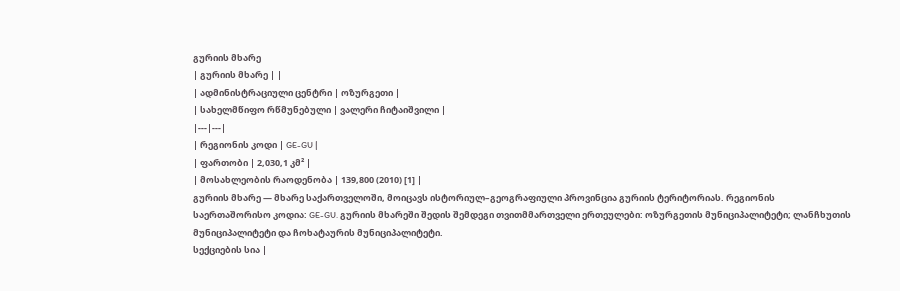გურიის მხარე
| გურიის მხარე | |
| ადმინისტრაციული ცენტრი | ოზურგეთი |
| სახელმწიფო რწმუნებული | ვალერი ჩიტაიშვილი |
|---|---|
| რეგიონის კოდი | GE-GU |
| ფართობი | 2,030,1 კმ² |
| მოსახლეობის რაოდენობა | 139,800 (2010) [1] |
გურიის მხარე — მხარე საქართველოში, მოიცავს ისტორიულ–გეოგრაფიული პროვინცია გურიის ტერიტორიას. რეგიონის საერთაშორისო კოდია: GE-GU. გურიის მხარეში შედის შემდეგი თვითმმართველი ერთეულები: ოზურგეთის მუნიციპალიტეტი; ლანჩხუთის მუნიციპალიტეტი და ჩოხატაურის მუნიციპალიტეტი.
სექციების სია |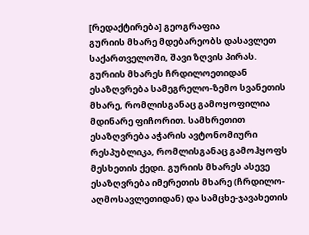[რედაქტირება] გეოგრაფია
გურიის მხარე მდებარეობს დასავლეთ საქართველოში, შავი ზღვის პირას. გურიის მხარეს ჩრდილოეთიდან ესაზღვრება სამეგრელო-ზემო სვანეთის მხარე, რომლისგანაც გამოყოფილია მდინარე ფიჩორით. სამხრეთით ესაზღვრება აჭარის ავტონომიური რესპუბლიკა, რომლისგანაც გამოჰყოფს მესხეთის ქედი. გურიის მხარეს ასევე ესაზღვრება იმერეთის მხარე (ჩრდილო-აღმოსავლეთიდან) და სამცხე-ჯავახეთის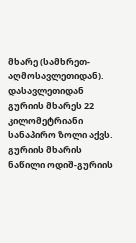მხარე (სამხრეთ-აღმოსავლეთიდან). დასავლეთიდან გურიის მხარეს 22 კილომეტრიანი სანაპირო ზოლი აქვს.
გურიის მხარის ნაწილი ოდიშ-გურიის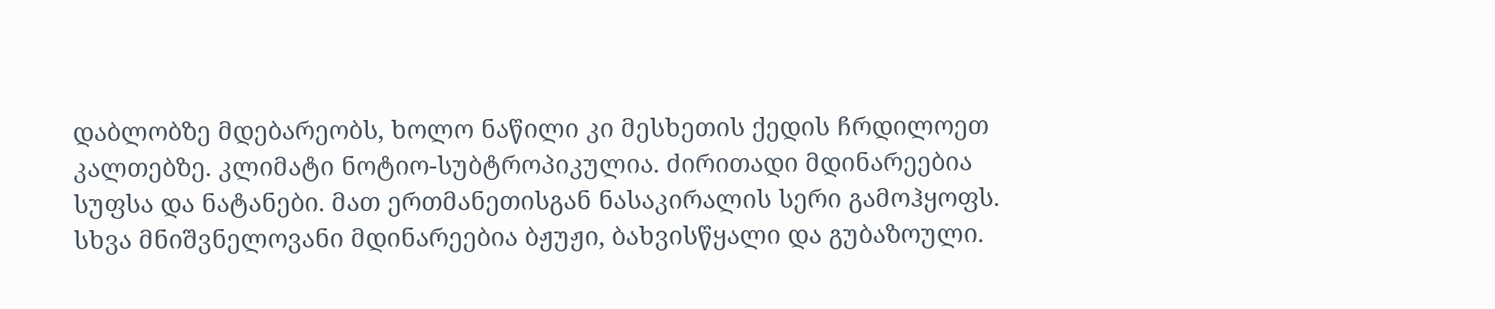დაბლობზე მდებარეობს, ხოლო ნაწილი კი მესხეთის ქედის ჩრდილოეთ კალთებზე. კლიმატი ნოტიო-სუბტროპიკულია. ძირითადი მდინარეებია სუფსა და ნატანები. მათ ერთმანეთისგან ნასაკირალის სერი გამოჰყოფს. სხვა მნიშვნელოვანი მდინარეებია ბჟუჟი, ბახვისწყალი და გუბაზოული.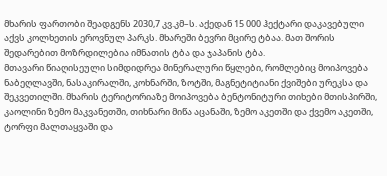მხარის ფართობი შეადგენს 2030,7 კვ.კმ–ს. აქედან 15 000 ჰექტარი დაკავებული აქვს კოლხეთის ეროვნულ პარკს. მხარეში ბევრი მცირე ტბაა. მათ შორის შედარებით მოზრდილებია იმნათის ტბა და ჯაპანის ტბა.
მთავარი წიაღისეული სიმდიდრეა მინერალური წყლები, რომლებიც მოიპოვება ნაბეღლავში, ნასაკირალში, კოხნარში, ზოტში, მაგნეტიტიანი ქვიშები ურეკსა და შეკვეთილში. მხარის ტერიტორიაზე მოიპოვება ბენტონიტური თიხები მთისპირში, კაოლინი ზემო მაკვანეთში, თიხნარი მიწა აცანაში, ზემო აკეთში და ქვემო აკეთში, ტორფი მალთაყვაში და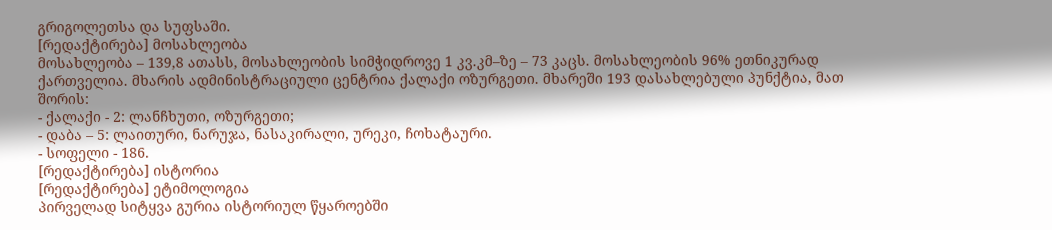გრიგოლეთსა და სუფსაში.
[რედაქტირება] მოსახლეობა
მოსახლეობა – 139,8 ათასს, მოსახლეობის სიმჭიდროვე 1 კვ.კმ–ზე – 73 კაცს. მოსახლეობის 96% ეთნიკურად ქართველია. მხარის ადმინისტრაციული ცენტრია ქალაქი ოზურგეთი. მხარეში 193 დასახლებული პუნქტია, მათ შორის:
- ქალაქი - 2: ლანჩხუთი, ოზურგეთი;
- დაბა – 5: ლაითური, ნარუჯა, ნასაკირალი, ურეკი, ჩოხატაური.
- სოფელი - 186.
[რედაქტირება] ისტორია
[რედაქტირება] ეტიმოლოგია
პირველად სიტყვა გურია ისტორიულ წყაროებში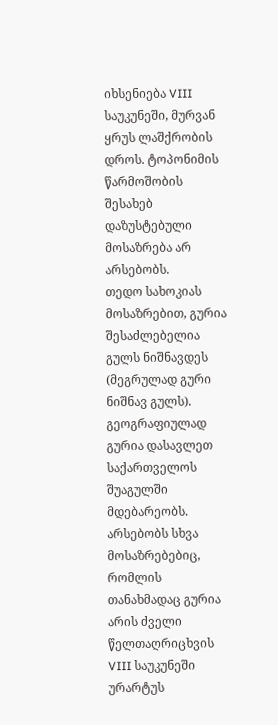იხსენიება VIII საუკუნეში, მურვან ყრუს ლაშქრობის დროს. ტოპონიმის წარმოშობის შესახებ დაზუსტებული მოსაზრება არ არსებობს.
თედო სახოკიას მოსაზრებით, გურია შესაძლებელია გულს ნიშნავდეს (მეგრულად გური ნიშნავ გულს). გეოგრაფიულად გურია დასავლეთ საქართველოს შუაგულში მდებარეობს. არსებობს სხვა მოსაზრებებიც, რომლის თანახმადაც გურია არის ძველი წელთაღრიცხვის VIII საუკუნეში ურარტუს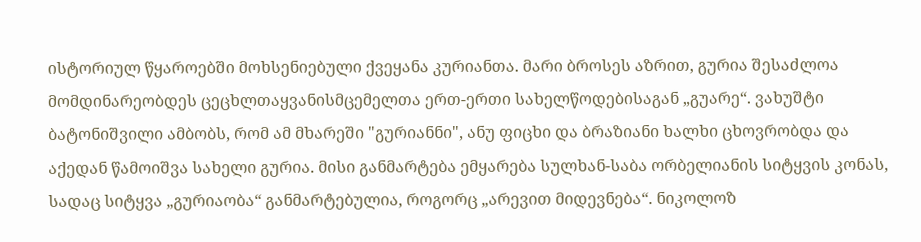ისტორიულ წყაროებში მოხსენიებული ქვეყანა კურიანთა. მარი ბროსეს აზრით, გურია შესაძლოა მომდინარეობდეს ცეცხლთაყვანისმცემელთა ერთ-ერთი სახელწოდებისაგან „გუარე“. ვახუშტი ბატონიშვილი ამბობს, რომ ამ მხარეში "გურიანნი", ანუ ფიცხი და ბრაზიანი ხალხი ცხოვრობდა და აქედან წამოიშვა სახელი გურია. მისი განმარტება ემყარება სულხან-საბა ორბელიანის სიტყვის კონას, სადაც სიტყვა „გურიაობა“ განმარტებულია, როგორც „არევით მიდევნება“. ნიკოლოზ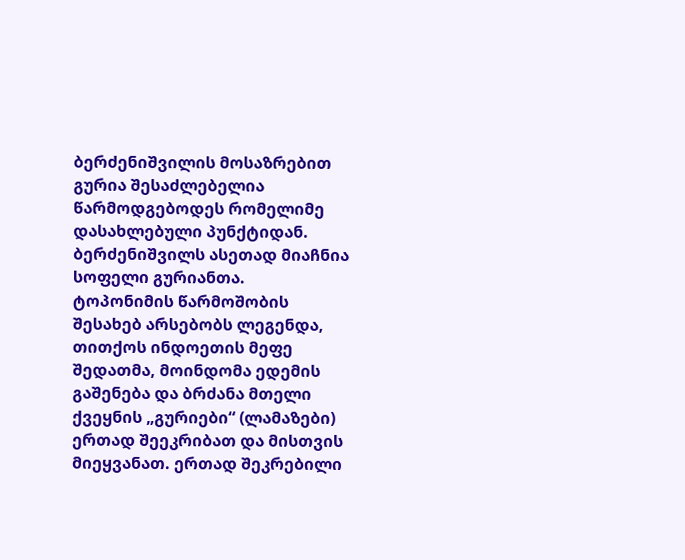ბერძენიშვილის მოსაზრებით გურია შესაძლებელია წარმოდგებოდეს რომელიმე დასახლებული პუნქტიდან. ბერძენიშვილს ასეთად მიაჩნია სოფელი გურიანთა.
ტოპონიმის წარმოშობის შესახებ არსებობს ლეგენდა, თითქოს ინდოეთის მეფე შედათმა, მოინდომა ედემის გაშენება და ბრძანა მთელი ქვეყნის „გურიები“ (ლამაზები) ერთად შეეკრიბათ და მისთვის მიეყვანათ. ერთად შეკრებილი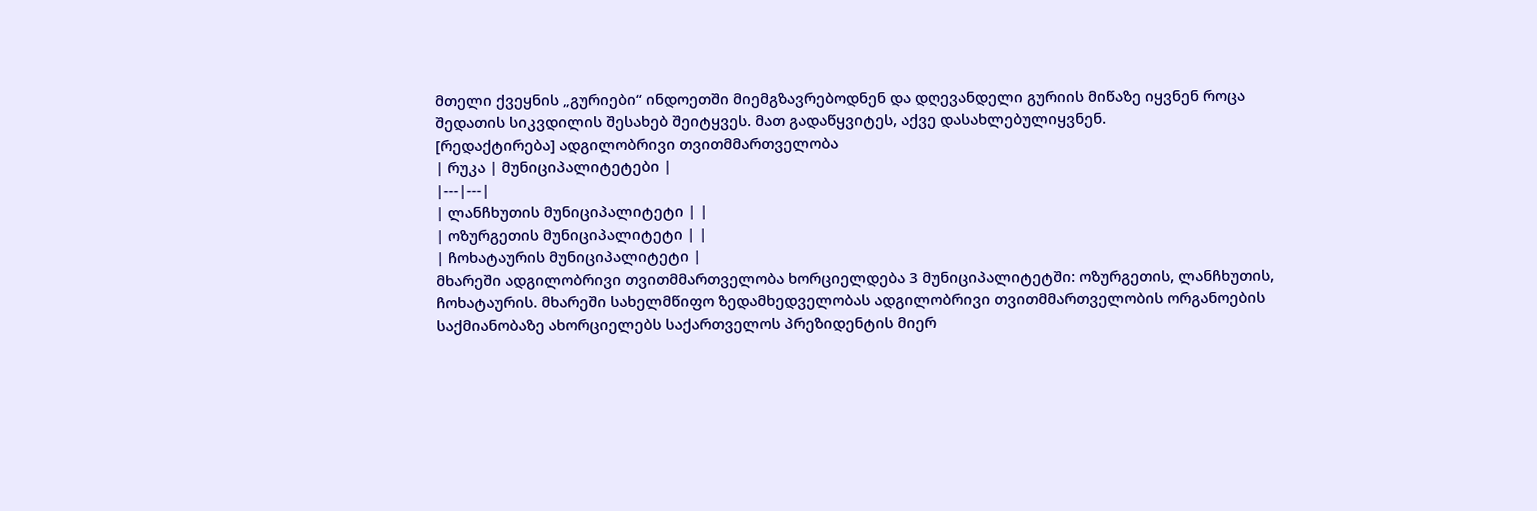მთელი ქვეყნის „გურიები“ ინდოეთში მიემგზავრებოდნენ და დღევანდელი გურიის მიწაზე იყვნენ როცა შედათის სიკვდილის შესახებ შეიტყვეს. მათ გადაწყვიტეს, აქვე დასახლებულიყვნენ.
[რედაქტირება] ადგილობრივი თვითმმართველობა
| რუკა | მუნიციპალიტეტები |
|---|---|
| ლანჩხუთის მუნიციპალიტეტი | |
| ოზურგეთის მუნიციპალიტეტი | |
| ჩოხატაურის მუნიციპალიტეტი |
მხარეში ადგილობრივი თვითმმართველობა ხორციელდება 3 მუნიციპალიტეტში: ოზურგეთის, ლანჩხუთის, ჩოხატაურის. მხარეში სახელმწიფო ზედამხედველობას ადგილობრივი თვითმმართველობის ორგანოების საქმიანობაზე ახორციელებს საქართველოს პრეზიდენტის მიერ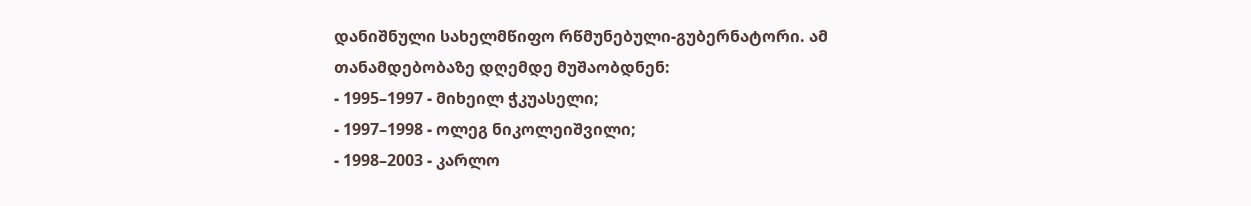დანიშნული სახელმწიფო რწმუნებული-გუბერნატორი. ამ თანამდებობაზე დღემდე მუშაობდნენ:
- 1995–1997 - მიხეილ ჭკუასელი;
- 1997–1998 - ოლეგ ნიკოლეიშვილი;
- 1998–2003 - კარლო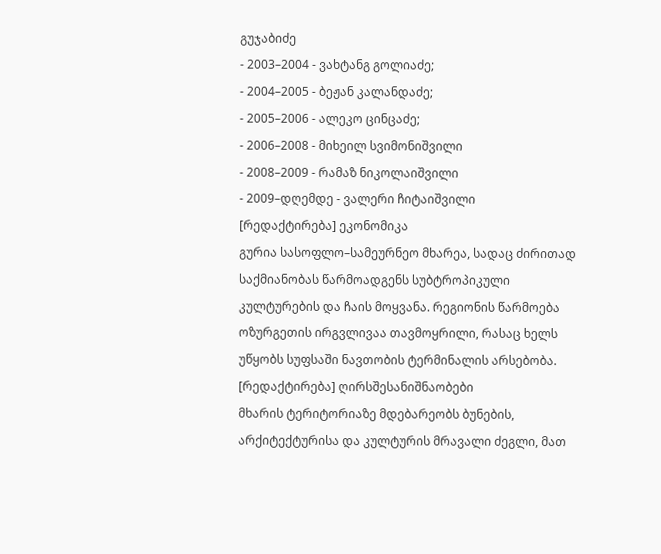გუჯაბიძე
- 2003–2004 - ვახტანგ გოლიაძე;
- 2004–2005 - ბეჟან კალანდაძე;
- 2005–2006 - ალეკო ცინცაძე;
- 2006–2008 - მიხეილ სვიმონიშვილი
- 2008–2009 - რამაზ ნიკოლაიშვილი
- 2009–დღემდე - ვალერი ჩიტაიშვილი
[რედაქტირება] ეკონომიკა
გურია სასოფლო–სამეურნეო მხარეა, სადაც ძირითად საქმიანობას წარმოადგენს სუბტროპიკული კულტურების და ჩაის მოყვანა. რეგიონის წარმოება ოზურგეთის ირგვლივაა თავმოყრილი, რასაც ხელს უწყობს სუფსაში ნავთობის ტერმინალის არსებობა.
[რედაქტირება] ღირსშესანიშნაობები
მხარის ტერიტორიაზე მდებარეობს ბუნების, არქიტექტურისა და კულტურის მრავალი ძეგლი, მათ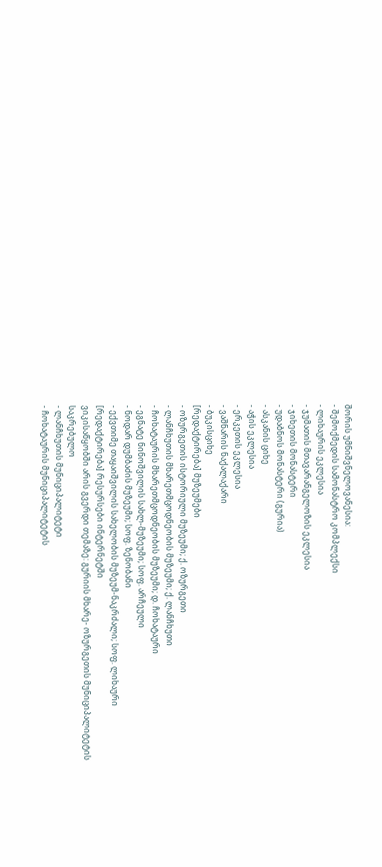შორის უმნიშვნელოვანესია:
- შემოქმედის სამონასტრო კომპლექსი
- ლიხაურის ეკლესია
- ჯუმათის მთავარანგელოზის ეკლესია
- ჯიხეთის მონასტერი
- უდაბნოს მონასტერი (გურია)
- ასკანის ციხე
- აჭის ეკლესია
- ერკეთის ეკლესია
- ვაშნარის ნაქალაქარი
- ბუკისციხე
[რედაქტირება] მუზეუმები
- ოზურგეთის ისტორიული მუზეუმი; ქ. ოზურგეთი
- ლანჩხუთის მხარეთმცოდნეობის მუზეუმი; ქ. ლანჩხუთი
- ჩოხატაურის მხარეთმცოდნეობის მუზეუმი; დ. ჩოხატაური
- ეგნატე ნინოშვილის სახლ-მუზეუმი; სოფ. არჩეული
- ნოდარ დუმბაძის მუზეუმი; სოფ. ზენობანი
- ექვთიმე თაყაიშვილის სახელობის მუზეუმ-ნაკრძალი; სოფ. ლიხაური
[რედაქტირება] რესურსები ინტერნეტში
ვიკისაწყობში არის გვერდი თემაზე: გურიის მხარე- ოზურგეთის მუნიციპალიტეტის საკრებულო
- ლანჩხუთის მუნიციპალიტეტი
- ჩოხატაურის მუნიციპალიტეტის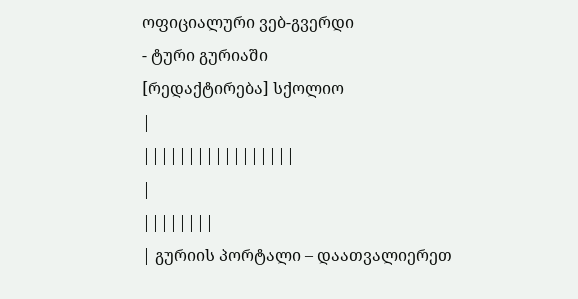ოფიციალური ვებ-გვერდი
- ტური გურიაში
[რედაქტირება] სქოლიო
|
|||||||||||||||||
|
||||||||
| გურიის პორტალი – დაათვალიერეთ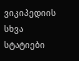ვიკიპედიის სხვა სტატიები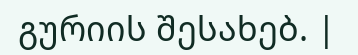გურიის შესახებ. |